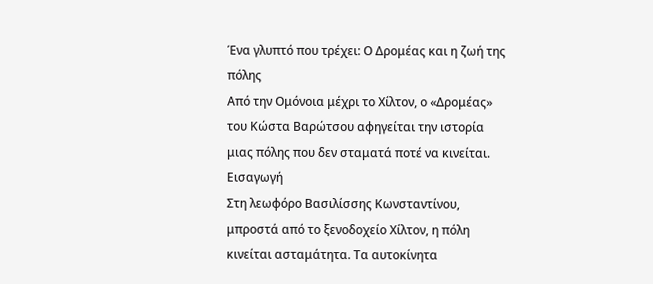Ένα γλυπτό που τρέχει: Ο Δρομέας και η ζωή της πόλης
Από την Ομόνοια μέχρι το Χίλτον, ο «Δρομέας» του Κώστα Βαρώτσου αφηγείται την ιστορία μιας πόλης που δεν σταματά ποτέ να κινείται.
Εισαγωγή
Στη λεωφόρο Βασιλίσσης Κωνσταντίνου, μπροστά από το ξενοδοχείο Χίλτον, η πόλη κινείται ασταμάτητα. Τα αυτοκίνητα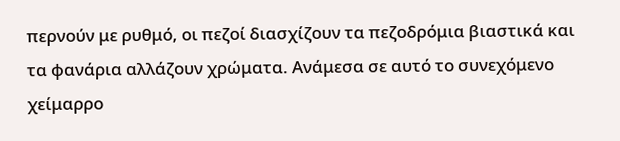περνούν με ρυθμό, οι πεζοί διασχίζουν τα πεζοδρόμια βιαστικά και τα φανάρια αλλάζουν χρώματα. Ανάμεσα σε αυτό το συνεχόμενο χείμαρρο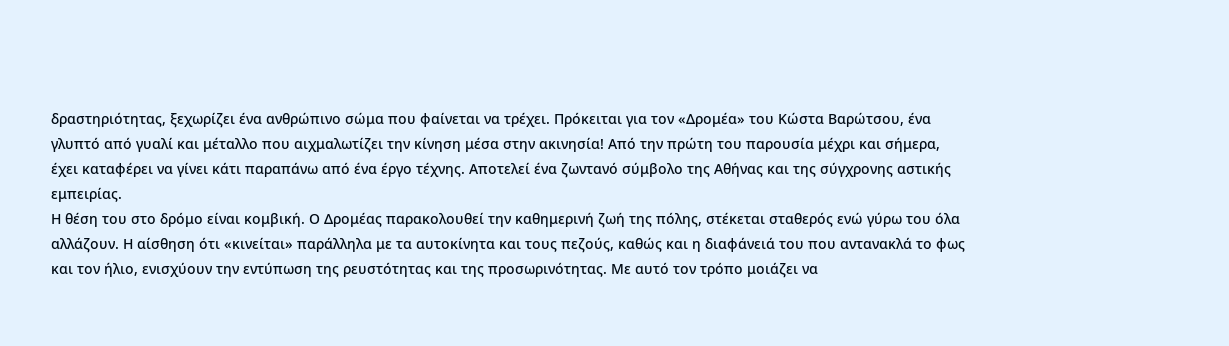δραστηριότητας, ξεχωρίζει ένα ανθρώπινο σώμα που φαίνεται να τρέχει. Πρόκειται για τον «Δρομέα» του Κώστα Βαρώτσου, ένα γλυπτό από γυαλί και μέταλλο που αιχμαλωτίζει την κίνηση μέσα στην ακινησία! Από την πρώτη του παρουσία μέχρι και σήμερα, έχει καταφέρει να γίνει κάτι παραπάνω από ένα έργο τέχνης. Αποτελεί ένα ζωντανό σύμβολο της Αθήνας και της σύγχρονης αστικής εμπειρίας.
Η θέση του στο δρόμο είναι κομβική. Ο Δρομέας παρακολουθεί την καθημερινή ζωή της πόλης, στέκεται σταθερός ενώ γύρω του όλα αλλάζουν. Η αίσθηση ότι «κινείται» παράλληλα με τα αυτοκίνητα και τους πεζούς, καθώς και η διαφάνειά του που αντανακλά το φως και τον ήλιο, ενισχύουν την εντύπωση της ρευστότητας και της προσωρινότητας. Με αυτό τον τρόπο μοιάζει να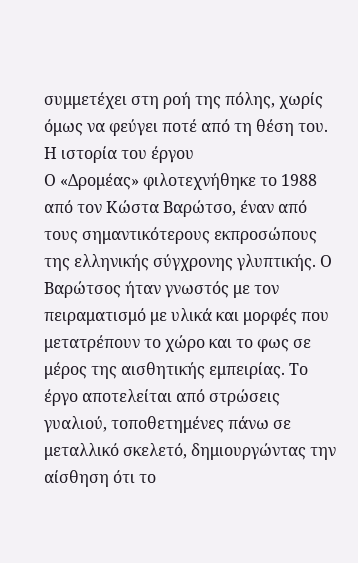συμμετέχει στη ροή της πόλης, χωρίς όμως να φεύγει ποτέ από τη θέση του.
Η ιστορία του έργου
Ο «Δρομέας» φιλοτεχνήθηκε το 1988 από τον Κώστα Βαρώτσο, έναν από τους σημαντικότερους εκπροσώπους της ελληνικής σύγχρονης γλυπτικής. Ο Βαρώτσος ήταν γνωστός με τον πειραματισμό με υλικά και μορφές που μετατρέπουν το χώρο και το φως σε μέρος της αισθητικής εμπειρίας. Το έργο αποτελείται από στρώσεις γυαλιού, τοποθετημένες πάνω σε μεταλλικό σκελετό, δημιουργώντας την αίσθηση ότι το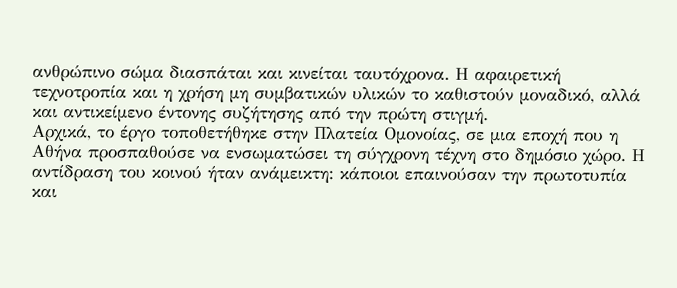ανθρώπινο σώμα διασπάται και κινείται ταυτόχρονα. Η αφαιρετική τεχνοτροπία και η χρήση μη συμβατικών υλικών το καθιστούν μοναδικό, αλλά και αντικείμενο έντονης συζήτησης από την πρώτη στιγμή.
Αρχικά, το έργο τοποθετήθηκε στην Πλατεία Ομονοίας, σε μια εποχή που η Αθήνα προσπαθούσε να ενσωματώσει τη σύγχρονη τέχνη στο δημόσιο χώρο. Η αντίδραση του κοινού ήταν ανάμεικτη: κάποιοι επαινούσαν την πρωτοτυπία και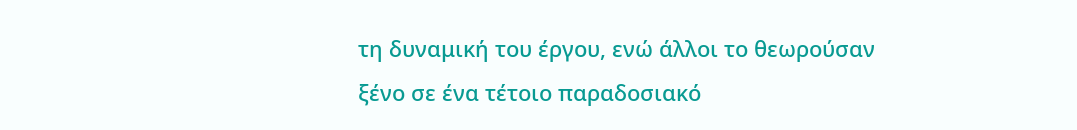τη δυναμική του έργου, ενώ άλλοι το θεωρούσαν ξένο σε ένα τέτοιο παραδοσιακό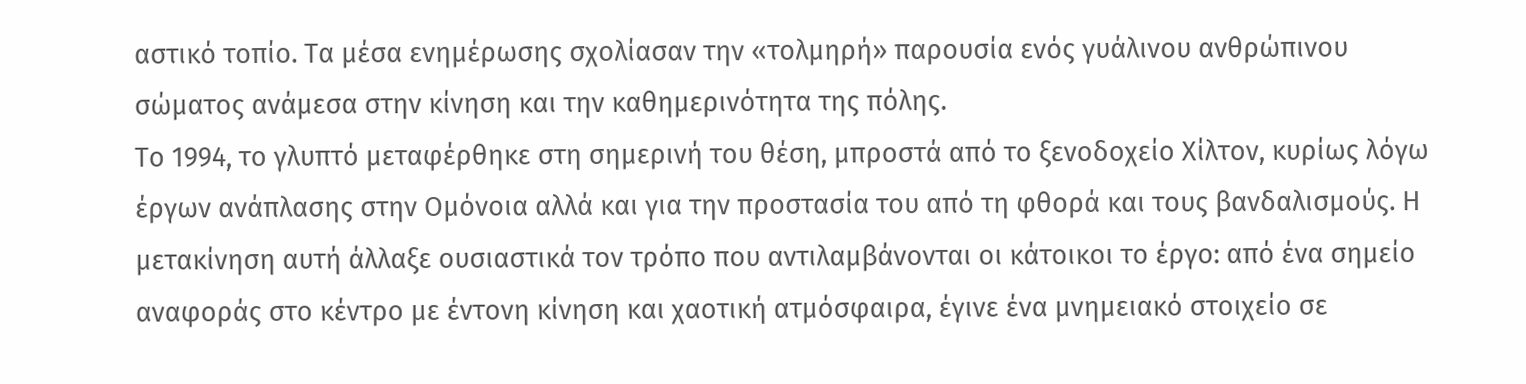αστικό τοπίο. Τα μέσα ενημέρωσης σχολίασαν την «τολμηρή» παρουσία ενός γυάλινου ανθρώπινου σώματος ανάμεσα στην κίνηση και την καθημερινότητα της πόλης.
Το 1994, το γλυπτό μεταφέρθηκε στη σημερινή του θέση, μπροστά από το ξενοδοχείο Χίλτον, κυρίως λόγω έργων ανάπλασης στην Ομόνοια αλλά και για την προστασία του από τη φθορά και τους βανδαλισμούς. Η μετακίνηση αυτή άλλαξε ουσιαστικά τον τρόπο που αντιλαμβάνονται οι κάτοικοι το έργο: από ένα σημείο αναφοράς στο κέντρο με έντονη κίνηση και χαοτική ατμόσφαιρα, έγινε ένα μνημειακό στοιχείο σε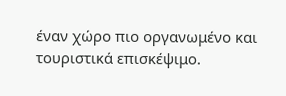έναν χώρο πιο οργανωμένο και τουριστικά επισκέψιμο.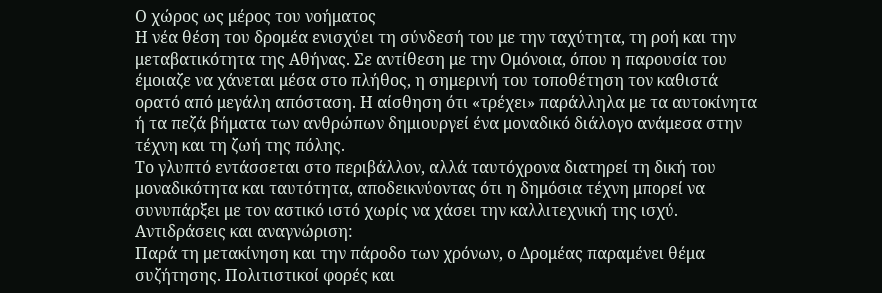Ο χώρος ως μέρος του νοήματος
Η νέα θέση του δρομέα ενισχύει τη σύνδεσή του με την ταχύτητα, τη ροή και την μεταβατικότητα της Αθήνας. Σε αντίθεση με την Ομόνοια, όπου η παρουσία του έμοιαζε να χάνεται μέσα στο πλήθος, η σημερινή του τοποθέτηση τον καθιστά ορατό από μεγάλη απόσταση. Η αίσθηση ότι «τρέχει» παράλληλα με τα αυτοκίνητα ή τα πεζά βήματα των ανθρώπων δημιουργεί ένα μοναδικό διάλογο ανάμεσα στην τέχνη και τη ζωή της πόλης.
Το γλυπτό εντάσσεται στο περιβάλλον, αλλά ταυτόχρονα διατηρεί τη δική του μοναδικότητα και ταυτότητα, αποδεικνύοντας ότι η δημόσια τέχνη μπορεί να συνυπάρξει με τον αστικό ιστό χωρίς να χάσει την καλλιτεχνική της ισχύ.
Αντιδράσεις και αναγνώριση:
Παρά τη μετακίνηση και την πάροδο των χρόνων, ο Δρομέας παραμένει θέμα συζήτησης. Πολιτιστικοί φορές και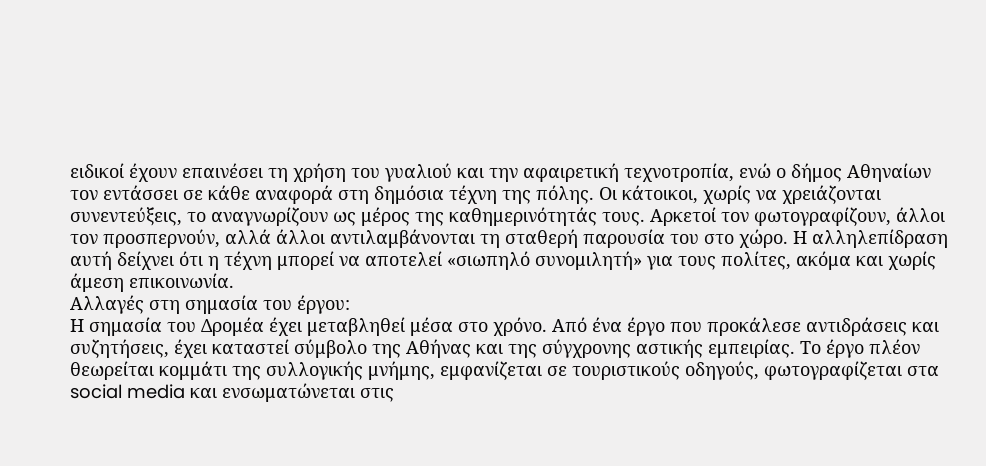ειδικοί έχουν επαινέσει τη χρήση του γυαλιού και την αφαιρετική τεχνοτροπία, ενώ ο δήμος Αθηναίων τον εντάσσει σε κάθε αναφορά στη δημόσια τέχνη της πόλης. Οι κάτοικοι, χωρίς να χρειάζονται συνεντεύξεις, το αναγνωρίζουν ως μέρος της καθημερινότητάς τους. Αρκετοί τον φωτογραφίζουν, άλλοι τον προσπερνούν, αλλά άλλοι αντιλαμβάνονται τη σταθερή παρουσία του στο χώρο. Η αλληλεπίδραση αυτή δείχνει ότι η τέχνη μπορεί να αποτελεί «σιωπηλό συνομιλητή» για τους πολίτες, ακόμα και χωρίς άμεση επικοινωνία.
Αλλαγές στη σημασία του έργου:
Η σημασία του Δρομέα έχει μεταβληθεί μέσα στο χρόνο. Από ένα έργο που προκάλεσε αντιδράσεις και συζητήσεις, έχει καταστεί σύμβολο της Αθήνας και της σύγχρονης αστικής εμπειρίας. Το έργο πλέον θεωρείται κομμάτι της συλλογικής μνήμης, εμφανίζεται σε τουριστικούς οδηγούς, φωτογραφίζεται στα social media και ενσωματώνεται στις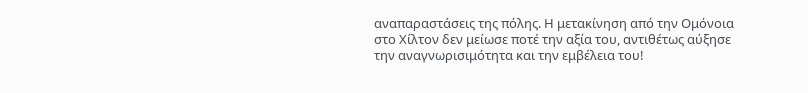αναπαραστάσεις της πόλης. Η μετακίνηση από την Ομόνοια στο Χίλτον δεν μείωσε ποτέ την αξία του, αντιθέτως αύξησε την αναγνωρισιμότητα και την εμβέλεια του!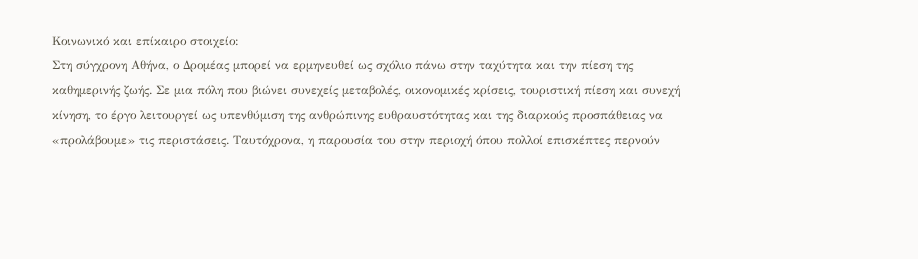Κοινωνικό και επίκαιρο στοιχείο:
Στη σύγχρονη Αθήνα, ο Δρομέας μπορεί να ερμηνευθεί ως σχόλιο πάνω στην ταχύτητα και την πίεση της καθημερινής ζωής. Σε μια πόλη που βιώνει συνεχείς μεταβολές, οικονομικές κρίσεις, τουριστική πίεση και συνεχή κίνηση, το έργο λειτουργεί ως υπενθύμιση της ανθρώπινης ευθραυστότητας και της διαρκούς προσπάθειας να «προλάβουμε» τις περιστάσεις. Ταυτόχρονα, η παρουσία του στην περιοχή όπου πολλοί επισκέπτες περνούν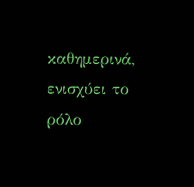καθημερινά, ενισχύει το ρόλο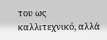του ως καλλιτεχνικό, αλλά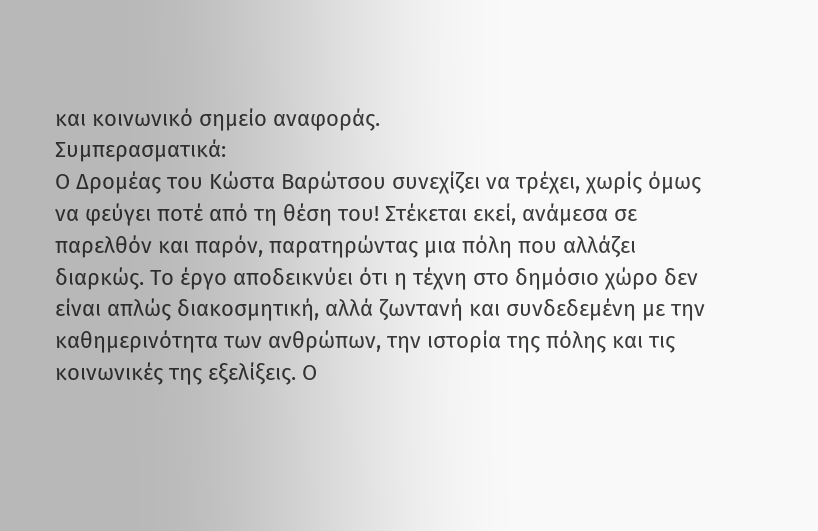και κοινωνικό σημείο αναφοράς.
Συμπερασματικά:
Ο Δρομέας του Κώστα Βαρώτσου συνεχίζει να τρέχει, χωρίς όμως να φεύγει ποτέ από τη θέση του! Στέκεται εκεί, ανάμεσα σε παρελθόν και παρόν, παρατηρώντας μια πόλη που αλλάζει διαρκώς. Το έργο αποδεικνύει ότι η τέχνη στο δημόσιο χώρο δεν είναι απλώς διακοσμητική, αλλά ζωντανή και συνδεδεμένη με την καθημερινότητα των ανθρώπων, την ιστορία της πόλης και τις κοινωνικές της εξελίξεις. Ο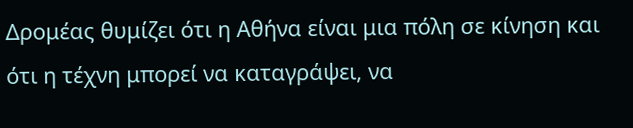Δρομέας θυμίζει ότι η Αθήνα είναι μια πόλη σε κίνηση και ότι η τέχνη μπορεί να καταγράψει, να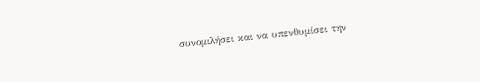συνομιλήσει και να υπενθυμίσει την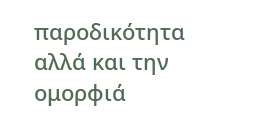παροδικότητα αλλά και την ομορφιά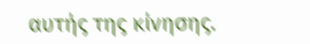αυτής της κίνησης.